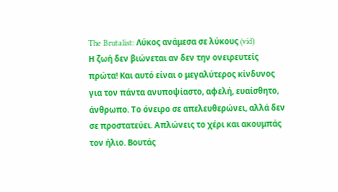The Brutalist: Λύκος ανάμεσα σε λύκους (vid)
Η ζωή δεν βιώνεται αν δεν την ονειρευτείς πρώτα! Και αυτό είναι ο μεγαλύτερος κίνδυνος για τον πάντα ανυποψίαστο, αφελή, ευαίσθητο, άνθρωπο. Το όνειρο σε απελευθερώνει, αλλά δεν σε προστατεύει. Απλώνεις το χέρι και ακουμπάς τον ήλιο. Βουτάς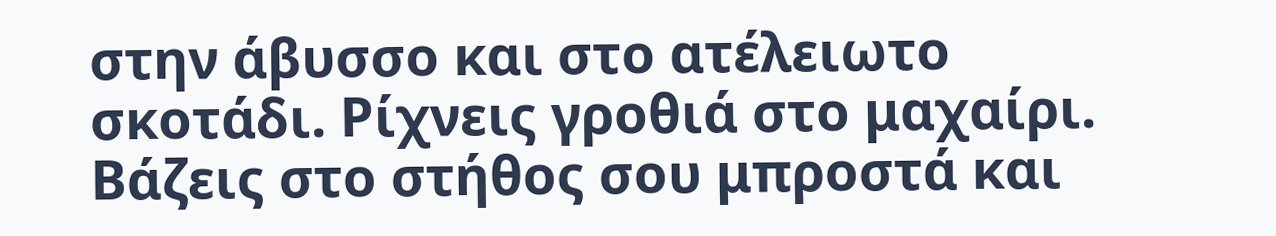στην άβυσσο και στο ατέλειωτο σκοτάδι. Ρίχνεις γροθιά στο μαχαίρι. Βάζεις στο στήθος σου μπροστά και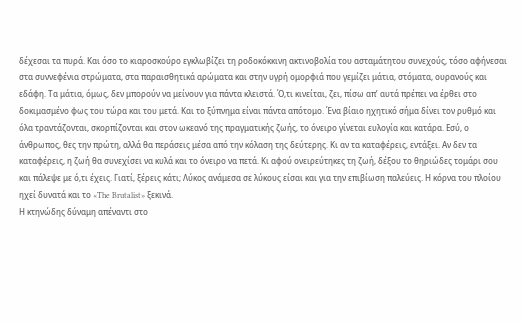δέχεσαι τα πυρά. Και όσο το κιαροσκούρο εγκλωβίζει τη ροδοκόκκινη ακτινοβολία του ασταμάτητου συνεχούς, τόσο αφήνεσαι στα συννεφένια στρώματα, στα παραισθητικά αρώματα και στην υγρή ομορφιά που γεμίζει μάτια, στόματα, ουρανούς και εδάφη. Τα μάτια, όμως, δεν μπορούν να μείνουν για πάντα κλειστά. Ό,τι κινείται, ζει, πίσω απ’ αυτά πρέπει να έρθει στο δοκιμασμένο φως του τώρα και του μετά. Και το ξύπνημα είναι πάντα απότομο. Ένα βίαιο ηχητικό σήμα δίνει τον ρυθμό και όλα τραντάζονται, σκορπίζονται και στον ωκεανό της πραγματικής ζωής, το όνειρο γίνεται ευλογία και κατάρα. Εσύ, ο άνθρωπος, θες την πρώτη, αλλά θα περάσεις μέσα από την κόλαση της δεύτερης. Κι αν τα καταφέρεις, εντάξει. Αν δεν τα καταφέρεις, η ζωή θα συνεχίσει να κυλά και το όνειρο να πετά. Κι αφού ονειρεύτηκες τη ζωή, δέξου το θηριώδες τομάρι σου και πάλεψε με ό,τι έχεις. Γιατί, ξέρεις κάτι; Λύκος ανάμεσα σε λύκους είσαι και για την επιβίωση παλεύεις. Η κόρνα του πλοίου ηχεί δυνατά και το «The Brutalist» ξεκινά.
Η κτηνώδης δύναμη απέναντι στο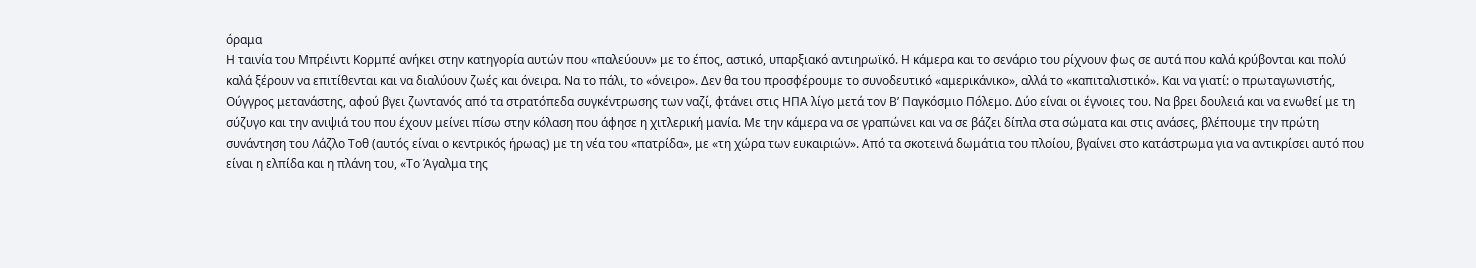όραμα
Η ταινία του Μπρέιντι Κορμπέ ανήκει στην κατηγορία αυτών που «παλεύουν» με το έπος, αστικό, υπαρξιακό αντιηρωϊκό. Η κάμερα και το σενάριο του ρίχνουν φως σε αυτά που καλά κρύβονται και πολύ καλά ξέρουν να επιτίθενται και να διαλύουν ζωές και όνειρα. Να το πάλι, το «όνειρο». Δεν θα του προσφέρουμε το συνοδευτικό «αμερικάνικο», αλλά το «καπιταλιστικό». Και να γιατί: ο πρωταγωνιστής, Ούγγρος μετανάστης, αφού βγει ζωντανός από τα στρατόπεδα συγκέντρωσης των ναζί, φτάνει στις ΗΠΑ λίγο μετά τον Β’ Παγκόσμιο Πόλεμο. Δύο είναι οι έγνοιες του. Να βρει δουλειά και να ενωθεί με τη σύζυγο και την ανιψιά του που έχουν μείνει πίσω στην κόλαση που άφησε η χιτλερική μανία. Με την κάμερα να σε γραπώνει και να σε βάζει δίπλα στα σώματα και στις ανάσες, βλέπουμε την πρώτη συνάντηση του Λάζλο Τοθ (αυτός είναι ο κεντρικός ήρωας) με τη νέα του «πατρίδα», με «τη χώρα των ευκαιριών». Από τα σκοτεινά δωμάτια του πλοίου, βγαίνει στο κατάστρωμα για να αντικρίσει αυτό που είναι η ελπίδα και η πλάνη του, «Το Άγαλμα της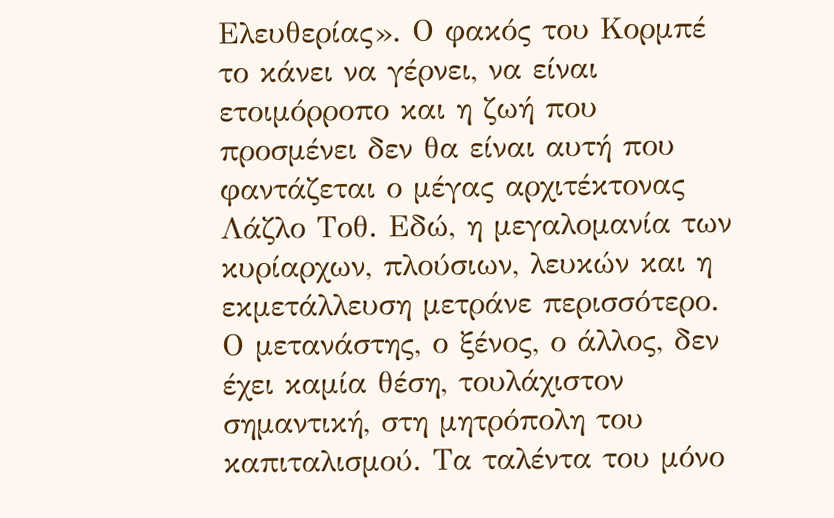Ελευθερίας». Ο φακός του Κορμπέ το κάνει να γέρνει, να είναι ετοιμόρροπο και η ζωή που προσμένει δεν θα είναι αυτή που φαντάζεται ο μέγας αρχιτέκτονας Λάζλο Τοθ. Εδώ, η μεγαλομανία των κυρίαρχων, πλούσιων, λευκών και η εκμετάλλευση μετράνε περισσότερο. Ο μετανάστης, ο ξένος, ο άλλος, δεν έχει καμία θέση, τουλάχιστον σημαντική, στη μητρόπολη του καπιταλισμού. Τα ταλέντα του μόνο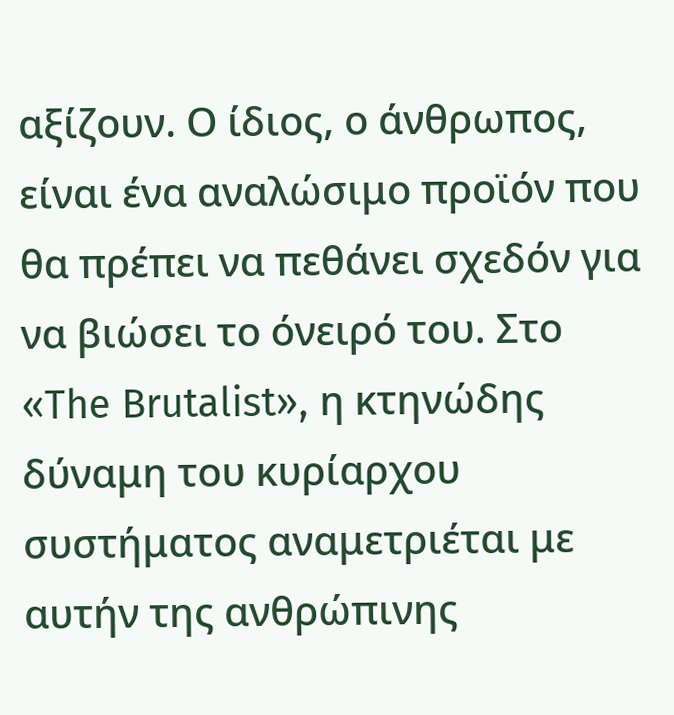αξίζουν. Ο ίδιος, ο άνθρωπος, είναι ένα αναλώσιμο προϊόν που θα πρέπει να πεθάνει σχεδόν για να βιώσει το όνειρό του. Στο «The Brutalist», η κτηνώδης δύναμη του κυρίαρχου συστήματος αναμετριέται με αυτήν της ανθρώπινης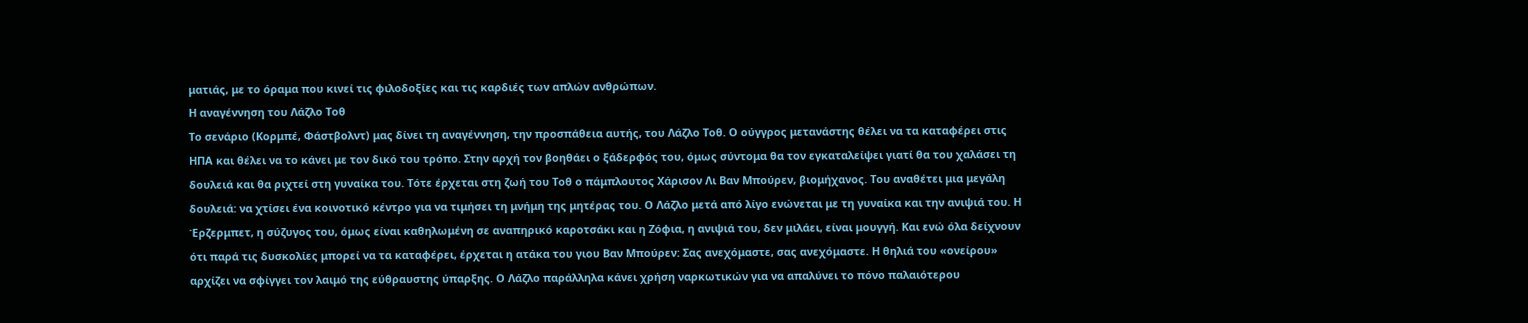ματιάς, με το όραμα που κινεί τις φιλοδοξίες και τις καρδιές των απλών ανθρώπων.
Η αναγέννηση του Λάζλο Τοθ
Το σενάριο (Κορμπέ, Φάστβολντ) μας δίνει τη αναγέννηση, την προσπάθεια αυτής, του Λάζλο Τοθ. Ο ούγγρος μετανάστης θέλει να τα καταφέρει στις ΗΠΑ και θέλει να το κάνει με τον δικό του τρόπο. Στην αρχή τον βοηθάει ο ξάδερφός του, όμως σύντομα θα τον εγκαταλείψει γιατί θα του χαλάσει τη δουλειά και θα ριχτεί στη γυναίκα του. Τότε έρχεται στη ζωή του Τοθ ο πάμπλουτος Χάρισον Λι Βαν Μπούρεν, βιομήχανος. Του αναθέτει μια μεγάλη δουλειά: να χτίσει ένα κοινοτικό κέντρο για να τιμήσει τη μνήμη της μητέρας του. Ο Λάζλο μετά από λίγο ενώνεται με τη γυναίκα και την ανιψιά του. Η Έρζερμπετ, η σύζυγος του, όμως είναι καθηλωμένη σε αναπηρικό καροτσάκι και η Ζόφια, η ανιψιά του, δεν μιλάει, είναι μουγγή. Και ενώ όλα δείχνουν ότι παρά τις δυσκολίες μπορεί να τα καταφέρει, έρχεται η ατάκα του γιου Βαν Μπούρεν: Σας ανεχόμαστε, σας ανεχόμαστε. Η θηλιά του «ονείρου» αρχίζει να σφίγγει τον λαιμό της εύθραυστης ύπαρξης. Ο Λάζλο παράλληλα κάνει χρήση ναρκωτικών για να απαλύνει το πόνο παλαιότερου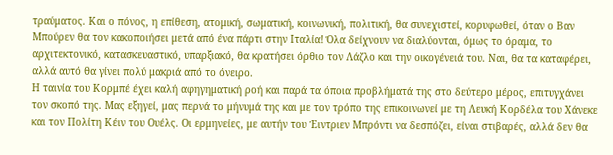τραύματος. Και ο πόνος, η επίθεση, ατομική, σωματική, κοινωνική, πολιτική, θα συνεχιστεί, κορυφωθεί, όταν ο Βαν Μπούρεν θα τον κακοποιήσει μετά από ένα πάρτι στην Ιταλία! Όλα δείχνουν να διαλύονται, όμως το όραμα, το αρχιτεκτονικό, κατασκευαστικό, υπαρξιακό, θα κρατήσει όρθιο τον Λάζλο και την οικογένειά του. Ναι, θα τα καταφέρει, αλλά αυτό θα γίνει πολύ μακριά από το όνειρο.
Η ταινία του Κορμπέ έχει καλή αφηγηματική ροή και παρά τα όποια προβλήματά της στο δεύτερο μέρος, επιτυγχάνει τον σκοπό της. Μας εξηγεί, μας περνά το μήνυμά της και με τον τρόπο της επικοινωνεί με τη Λευκή Κορδέλα του Χάνεκε και τον Πολίτη Κέιν του Ουέλς. Οι ερμηνείες, με αυτήν του Έιντριεν Μπρόντι να δεσπόζει, είναι στιβαρές, αλλά δεν θα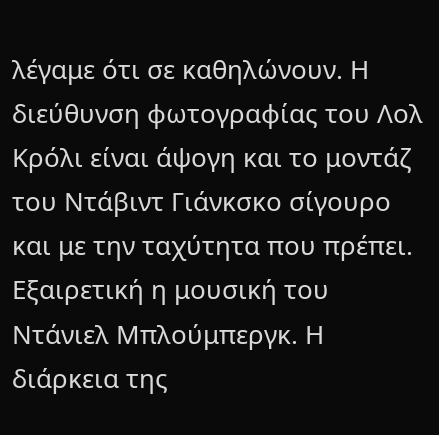λέγαμε ότι σε καθηλώνουν. Η διεύθυνση φωτογραφίας του Λολ Κρόλι είναι άψογη και το μοντάζ του Ντάβιντ Γιάνκσκο σίγουρο και με την ταχύτητα που πρέπει. Εξαιρετική η μουσική του Ντάνιελ Μπλούμπεργκ. Η διάρκεια της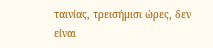ταινίας, τρεισήμισι ώρες, δεν είναι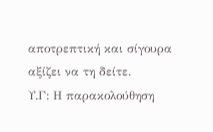αποτρεπτική και σίγουρα αξίζει να τη δείτε.
Υ.Γ: Η παρακολούθηση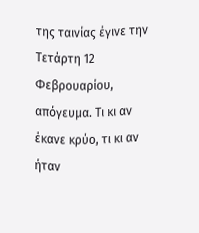της ταινίας έγινε την Τετάρτη 12 Φεβρουαρίου, απόγευμα. Τι κι αν έκανε κρύο, τι κι αν ήταν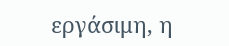εργάσιμη, η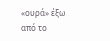«ουρά» έξω από το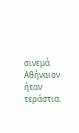σινεμά Αθήναιον ήταν τεράστια.